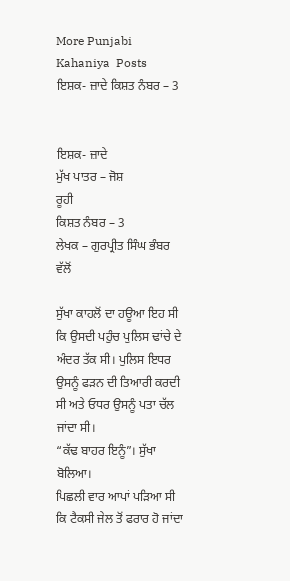More Punjabi Kahaniya  Posts
ਇਸ਼ਕ- ਜ਼ਾਦੇ ਕਿਸ਼ਤ ਨੰਬਰ – 3


ਇਸ਼ਕ- ਜ਼ਾਦੇ
ਮੁੱਖ ਪਾਤਰ – ਜੋਸ਼
ਰੂਹੀ
ਕਿਸ਼ਤ ਨੰਬਰ – 3
ਲੇਖਕ – ਗੁਰਪ੍ਰੀਤ ਸਿੰਘ ਭੰਬਰ ਵੱਲੋਂ

ਸੁੱਖਾ ਕਾਹਲੋਂ ਦਾ ਹਊਆ ਇਹ ਸੀ ਕਿ ਉਸਦੀ ਪਹੁੰਚ ਪੁਲਿਸ ਢਾਂਚੇ ਦੇ ਅੰਦਰ ਤੱਕ ਸੀ। ਪੁਲਿਸ ਇਧਰ ਉਸਨੂੰ ਫੜਨ ਦੀ ਤਿਆਰੀ ਕਰਦੀ ਸੀ ਅਤੇ ਓਧਰ ਉਸਨੂੰ ਪਤਾ ਚੱਲ ਜਾਂਦਾ ਸੀ।
“ਕੱਢ ਬਾਹਰ ਇਨੂੰ”। ਸੁੱਖਾ ਬੋਲਿਆ।
ਪਿਛਲੀ ਵਾਰ ਆਪਾਂ ਪੜਿਆ ਸੀ ਕਿ ਟੈਕਸੀ ਜੇਲ ਤੋਂ ਫਰਾਰ ਹੋ ਜਾਂਦਾ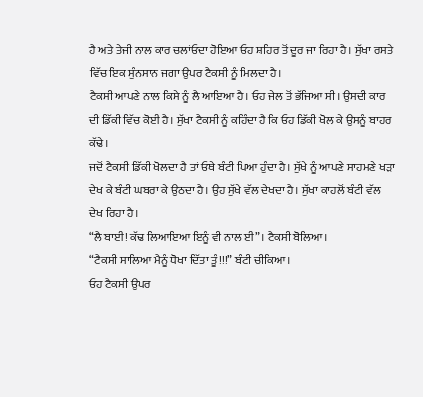ਹੈ ਅਤੇ ਤੇਜੀ ਨਾਲ ਕਾਰ ਚਲਾਂਓਦਾ ਹੋਇਆ ਓਹ ਸ਼ਹਿਰ ਤੋਂ ਦੂਰ ਜਾ ਰਿਹਾ ਹੈ। ਸੁੱਖਾ ਰਸਤੇ ਵਿੱਚ ਇਕ ਸੁੰਨਸਾਨ ਜਗਾ ਉਪਰ ਟੈਕਸੀ ਨੂੰ ਮਿਲਦਾ ਹੈ।
ਟੈਕਸੀ ਆਪਣੇ ਨਾਲ ਕਿਸੇ ਨੂੰ ਲੈ ਆਇਆ ਹੈ। ਓਹ ਜੇਲ ਤੋਂ ਭੱਜਿਆ ਸੀ। ਉਸਦੀ ਕਾਰ ਦੀ ਡਿੱਕੀ ਵਿੱਚ ਕੋਈ ਹੈ। ਸੁੱਖਾ ਟੈਕਸੀ ਨੂੰ ਕਹਿੰਦਾ ਹੈ ਕਿ ਓਹ ਡਿੱਕੀ ਖੋਲ ਕੇ ਉਸਨੂੰ ਬਾਹਰ ਕੱਢੇ।
ਜਦੋਂ ਟੈਕਸੀ ਡਿੱਕੀ ਖੋਲਦਾ ਹੈ ਤਾਂ ਓਥੇ ਬੰਟੀ ਪਿਆ ਹੁੰਦਾ ਹੈ। ਸੁੱਖੇ ਨੂੰ ਆਪਣੇ ਸਾਹਮਣੇ ਖੜਾ ਦੇਖ ਕੇ ਬੰਟੀ ਘਬਰਾ ਕੇ ਉਠਦਾ ਹੈ। ਉਹ ਸੁੱਖੇ ਵੱਲ ਦੇਖਦਾ ਹੈ। ਸੁੱਖਾ ਕਾਹਲੋਂ ਬੰਟੀ ਵੱਲ ਦੇਖ ਰਿਹਾ ਹੈ।
“ਲੈ ਬਾਈ! ਕੱਢ ਲਿਆਇਆ ਇਨੂੰ ਵੀ ਨਾਲ ਈ”। ਟੈਕਸੀ ਬੋਲਿਆ।
“ਟੈਕਸੀ ਸਾਲਿਆ ਮੈਨੂੰ ਧੋਖਾ ਦਿੱਤਾ ਤੂੰ!!!” ਬੰਟੀ ਚੀਕਿਆ।
ਓਹ ਟੈਕਸੀ ਉਪਰ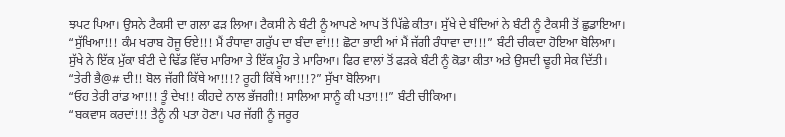ਝਪਟ ਪਿਆ। ਉਸਨੇ ਟੈਕਸੀ ਦਾ ਗਲਾ ਫੜ ਲਿਆ। ਟੈਕਸੀ ਨੇ ਬੰਟੀ ਨੂੰ ਆਪਣੇ ਆਪ ਤੋਂ ਪਿੱਛੇ ਕੀਤਾ। ਸੁੱਖੇ ਦੇ ਬੰਦਿਆਂ ਨੇ ਬੰਟੀ ਨੂੰ ਟੈਕਸੀ ਤੋਂ ਛੁਡਾਇਆ।
“ਸੁੱਖਿਆ!!! ਕੰਮ ਖਰਾਬ ਹੋਜੂ ਓਏ!!! ਮੈਂ ਰੰਧਾਵਾ ਗਰੁੱਪ ਦਾ ਬੰਦਾ ਵਾਂ!!! ਛੋਟਾ ਭਾਈ ਆਂ ਮੈਂ ਜੱਗੀ ਰੰਧਾਵਾ ਦਾ!!!” ਬੰਟੀ ਚੀਕਦਾ ਹੋਇਆ ਬੋਲਿਆ।
ਸੁੱਖੇ ਨੇ ਇੱਕ ਮੁੱਕਾ ਬੰਟੀ ਦੇ ਢਿੱਡ ਵਿੱਚ ਮਾਰਿਆ ਤੇ ਇੱਕ ਮੂੰਹ ਤੇ ਮਾਰਿਆ। ਫਿਰ ਵਾਲਾਂ ਤੋਂ ਫੜਕੇ ਬੰਟੀ ਨੂੰ ਕੋਡਾ ਕੀਤਾ ਅਤੇ ਉਸਦੀ ਢੂਹੀ ਸੇਕ ਦਿੱਤੀ।
“ਤੇਰੀ ਭੈ@# ਦੀ!! ਬੋਲ ਜੱਗੀ ਕਿੱਥੇ ਆ!!!? ਰੂਹੀ ਕਿੱਥੇ ਆ!!!?” ਸੁੱਖਾ ਬੋਲਿਆ।
“ਓਹ ਤੇਰੀ ਰਾਂਡ ਆ!!! ਤੂੰ ਦੇਖ!! ਕੀਹਦੇ ਨਾਲ ਭੱਜਗੀ!! ਸਾਲਿਆ ਸਾਨੂੰ ਕੀ ਪਤਾ!!!” ਬੰਟੀ ਚੀਕਿਆ।
“ਬਕਵਾਸ ਕਰਦਾਂ!!! ਤੈਨੂੰ ਨੀ ਪਤਾ ਹੋਣਾ। ਪਰ ਜੱਗੀ ਨੂੰ ਜਰੂਰ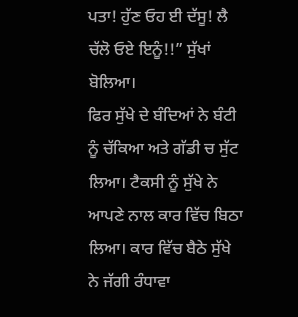ਪਤਾ! ਹੁੱਣ ਓਹ ਈ ਦੱਸੂ! ਲੈ ਚੱਲੋ ਓਏ ਇਨੂੰ!!” ਸੁੱਖਾਂ ਬੋਲਿਆ।
ਫਿਰ ਸੁੱਖੇ ਦੇ ਬੰਦਿਆਂ ਨੇ ਬੰਟੀ ਨੂੰ ਚੱਕਿਆ ਅਤੇ ਗੱਡੀ ਚ ਸੁੱਟ ਲਿਆ। ਟੈਕਸੀ ਨੂੰ ਸੁੱਖੇ ਨੇ ਆਪਣੇ ਨਾਲ ਕਾਰ ਵਿੱਚ ਬਿਠਾ ਲਿਆ। ਕਾਰ ਵਿੱਚ ਬੈਠੇ ਸੁੱਖੇ ਨੇ ਜੱਗੀ ਰੰਧਾਵਾ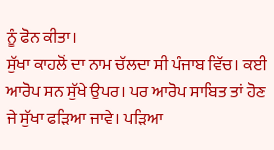ਨੂੰ ਫੋਨ ਕੀਤਾ।
ਸੁੱਖਾ ਕਾਹਲੋਂ ਦਾ ਨਾਮ ਚੱਲਦਾ ਸੀ ਪੰਜਾਬ ਵਿੱਚ। ਕਈ ਆਰੋਪ ਸਨ ਸੁੱਖੇ ਉਪਰ। ਪਰ ਆਰੋਪ ਸਾਬਿਤ ਤਾਂ ਹੋਣ ਜੇ ਸੁੱਖਾ ਫੜਿਆ ਜਾਵੇ। ਪੜਿਆ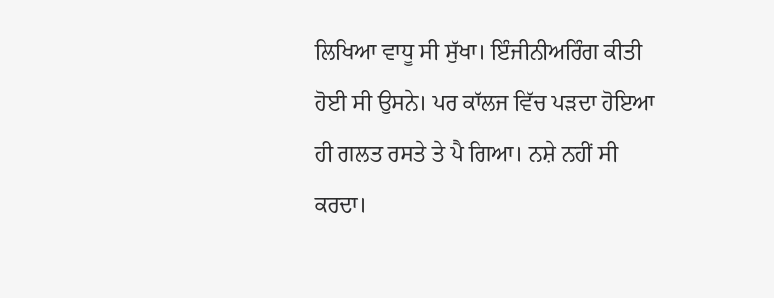ਲਿਖਿਆ ਵਾਧੂ ਸੀ ਸੁੱਖਾ। ਇੰਜੀਨੀਅਰਿੰਗ ਕੀਤੀ ਹੋਈ ਸੀ ਉਸਨੇ। ਪਰ ਕਾੱਲਜ ਵਿੱਚ ਪੜਦਾ ਹੋਇਆ ਹੀ ਗਲਤ ਰਸਤੇ ਤੇ ਪੈ ਗਿਆ। ਨਸ਼ੇ ਨਹੀਂ ਸੀ ਕਰਦਾ।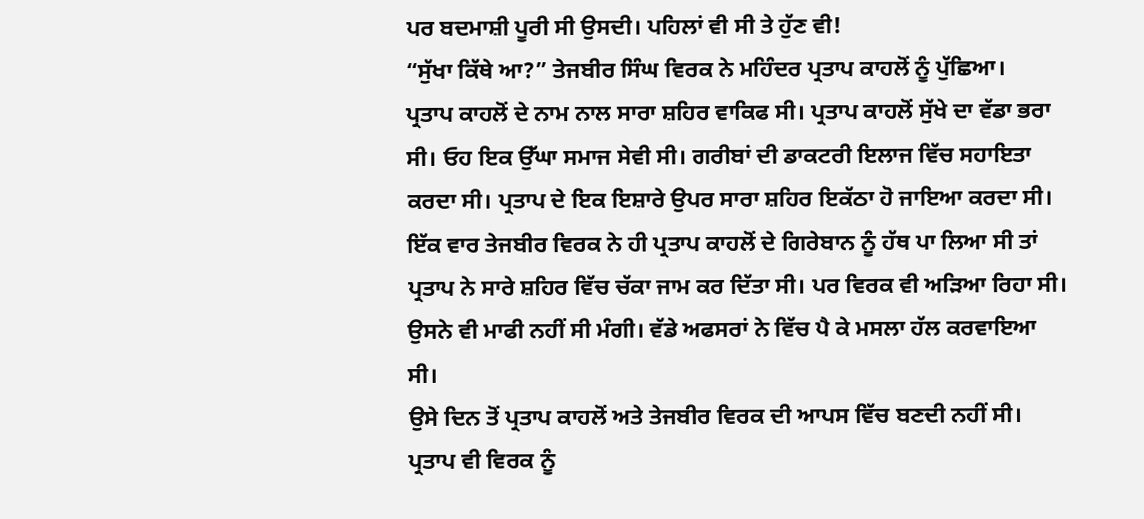ਪਰ ਬਦਮਾਸ਼ੀ ਪੂਰੀ ਸੀ ਉਸਦੀ। ਪਹਿਲਾਂ ਵੀ ਸੀ ਤੇ ਹੁੱਣ ਵੀ!
“ਸੁੱਖਾ ਕਿੱਥੇ ਆ?” ਤੇਜਬੀਰ ਸਿੰਘ ਵਿਰਕ ਨੇ ਮਹਿੰਦਰ ਪ੍ਰਤਾਪ ਕਾਹਲੋਂ ਨੂੰ ਪੁੱਛਿਆ।
ਪ੍ਰਤਾਪ ਕਾਹਲੋਂ ਦੇ ਨਾਮ ਨਾਲ ਸਾਰਾ ਸ਼ਹਿਰ ਵਾਕਿਫ ਸੀ। ਪ੍ਰਤਾਪ ਕਾਹਲੋਂ ਸੁੱਖੇ ਦਾ ਵੱਡਾ ਭਰਾ ਸੀ। ਓਹ ਇਕ ਉੱਘਾ ਸਮਾਜ ਸੇਵੀ ਸੀ। ਗਰੀਬਾਂ ਦੀ ਡਾਕਟਰੀ ਇਲਾਜ ਵਿੱਚ ਸਹਾਇਤਾ ਕਰਦਾ ਸੀ। ਪ੍ਰਤਾਪ ਦੇ ਇਕ ਇਸ਼ਾਰੇ ਉਪਰ ਸਾਰਾ ਸ਼ਹਿਰ ਇਕੱਠਾ ਹੋ ਜਾਇਆ ਕਰਦਾ ਸੀ।
ਇੱਕ ਵਾਰ ਤੇਜਬੀਰ ਵਿਰਕ ਨੇ ਹੀ ਪ੍ਰਤਾਪ ਕਾਹਲੋਂ ਦੇ ਗਿਰੇਬਾਨ ਨੂੰ ਹੱਥ ਪਾ ਲਿਆ ਸੀ ਤਾਂ ਪ੍ਰਤਾਪ ਨੇ ਸਾਰੇ ਸ਼ਹਿਰ ਵਿੱਚ ਚੱਕਾ ਜਾਮ ਕਰ ਦਿੱਤਾ ਸੀ। ਪਰ ਵਿਰਕ ਵੀ ਅੜਿਆ ਰਿਹਾ ਸੀ। ਉਸਨੇ ਵੀ ਮਾਫੀ ਨਹੀਂ ਸੀ ਮੰਗੀ। ਵੱਡੇ ਅਫਸਰਾਂ ਨੇ ਵਿੱਚ ਪੈ ਕੇ ਮਸਲਾ ਹੱਲ ਕਰਵਾਇਆ ਸੀ।
ਉਸੇ ਦਿਨ ਤੋਂ ਪ੍ਰਤਾਪ ਕਾਹਲੋਂ ਅਤੇ ਤੇਜਬੀਰ ਵਿਰਕ ਦੀ ਆਪਸ ਵਿੱਚ ਬਣਦੀ ਨਹੀਂ ਸੀ। ਪ੍ਰਤਾਪ ਵੀ ਵਿਰਕ ਨੂੰ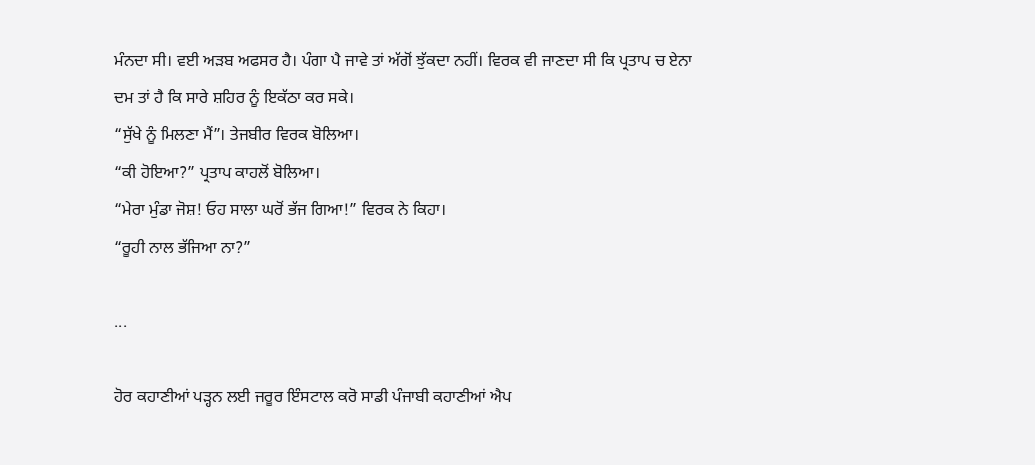ਮੰਨਦਾ ਸੀ। ਵਈ ਅੜਬ ਅਫਸਰ ਹੈ। ਪੰਗਾ ਪੈ ਜਾਵੇ ਤਾਂ ਅੱਗੋਂ ਝੁੱਕਦਾ ਨਹੀਂ। ਵਿਰਕ ਵੀ ਜਾਣਦਾ ਸੀ ਕਿ ਪ੍ਰਤਾਪ ਚ ਏਨਾ ਦਮ ਤਾਂ ਹੈ ਕਿ ਸਾਰੇ ਸ਼ਹਿਰ ਨੂੰ ਇਕੱਠਾ ਕਰ ਸਕੇ।
“ਸੁੱਖੇ ਨੂੰ ਮਿਲਣਾ ਮੈਂ”। ਤੇਜਬੀਰ ਵਿਰਕ ਬੋਲਿਆ।
“ਕੀ ਹੋਇਆ?” ਪ੍ਰਤਾਪ ਕਾਹਲੋਂ ਬੋਲਿਆ।
“ਮੇਰਾ ਮੁੰਡਾ ਜੋਸ਼! ਓਹ ਸਾਲਾ ਘਰੋਂ ਭੱਜ ਗਿਆ!” ਵਿਰਕ ਨੇ ਕਿਹਾ।
“ਰੂਹੀ ਨਾਲ ਭੱਜਿਆ ਨਾ?”

...

ਹੋਰ ਕਹਾਣੀਆਂ ਪੜ੍ਹਨ ਲਈ ਜਰੂਰ ਇੰਸਟਾਲ ਕਰੋ ਸਾਡੀ ਪੰਜਾਬੀ ਕਹਾਣੀਆਂ ਐਪ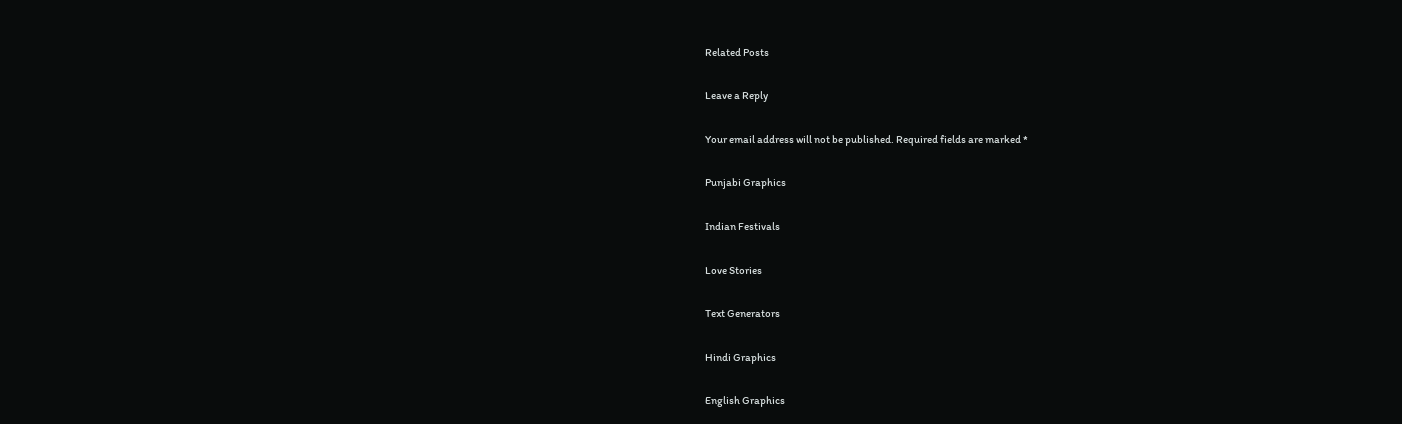Related Posts

Leave a Reply

Your email address will not be published. Required fields are marked *

Punjabi Graphics

Indian Festivals

Love Stories

Text Generators

Hindi Graphics

English Graphics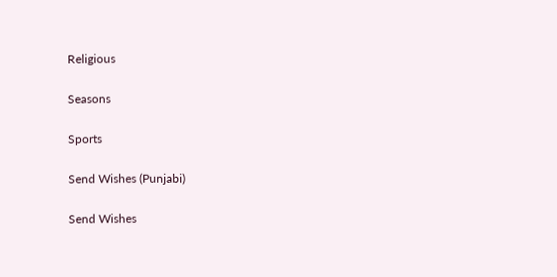Religious

Seasons

Sports

Send Wishes (Punjabi)

Send Wishes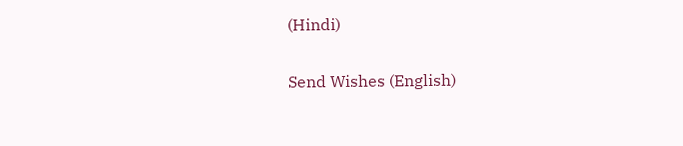(Hindi)

Send Wishes (English)